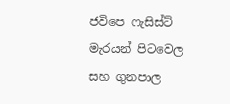ජවිපෙ ෆැසිස්ට් මැරයන් පිටවෙල සහ ගුනපාල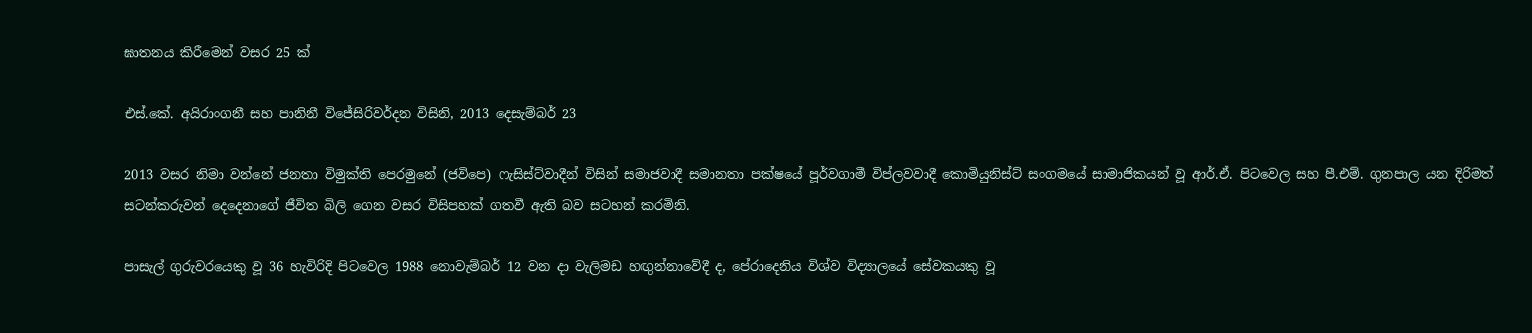ඝාතනය කිරීමෙන් වසර 25 ක්

එස්.කේ. අයිරාංගනී සහ පානිනී විජේසිරිවර්දන විසිනි, 2013 දෙසැම්බර් 23

2013 වසර නිමා වන්නේ ජනතා විමුක්ති පෙරමුනේ (ජවිපෙ) ෆැසිස්ට්වාදීන් විසින් සමාජවාදී සමානතා පක්ෂයේ පූර්වගාමී විප්ලවවාදී කොමියුනිස්ට් සංගමයේ සාමාජිකයන් වූ ආර්.ඒ. පිටවෙල සහ පී.එම්. ගුනපාල යන දිරිමත් සටන්කරුවන් දෙදෙනාගේ ජීවිත බිලි ගෙන වසර විසිපහක් ගතවී ඇති බව සටහන් කරමිනි.

පාසැල් ගුරුවරයෙකු වූ 36 හැවිරිදි පිටවෙල 1988 නොවැම්බර් 12 වන දා වැලිමඩ හඟුන්නාවේදී ද, පේරාදෙනිය විශ්ව විද්‍යාලයේ සේවකයකු වූ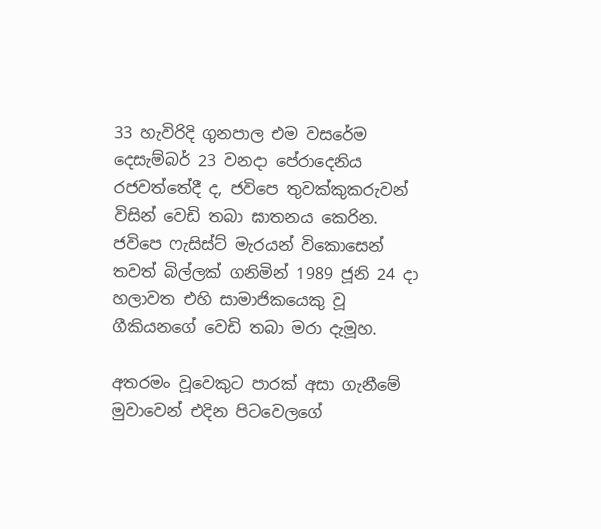33 හැවිරිදි ගුනපාල එම වසරේම දෙසැම්බර් 23 වනදා පේරාදෙනිය රජවත්තේදී ද, ජවිපෙ තුවක්කුකරුවන් විසින් වෙඩි තබා ඝාතනය කෙරින. ජවිපෙ ෆැසිස්ට් මැරයන් විකොසෙන් තවත් බිල්ලක් ගනිමින් 1989 ජූනි 24 දා හලාවත එහි සාමාජිකයෙකු වූ ගීකියනගේ වෙඩි තබා මරා දැමූහ.

අතරමං වූවෙකුට පාරක් අසා ගැනීමේ මුවාවෙන් එදින පිටවෙලගේ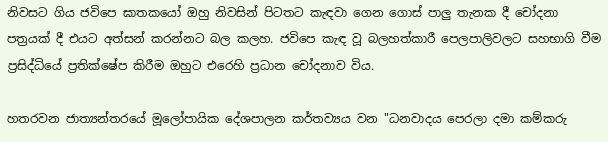නිවසට ගිය ජවිපෙ ඝාතකයෝ ඔහු නිවසින් පිටතට කැඳවා ගෙන ගොස් පාලු තැනක දී චෝදනා පත්‍රයක් දී එයට අත්සන් කරන්නට බල කලහ. ජවිපෙ කැඳ වූ බලහත්කාරී පෙලපාලිවලට සහභාගි වීම ප්‍රසිද්ධියේ ප්‍රතික්ෂේප කිරීම ඔහුට එරෙහි ප්‍රධාන චෝදනාව විය.

හතරවන ජාත්‍යන්තරයේ මූලෝපායික දේශපාලන කර්තව්‍යය වන "ධනවාදය පෙරලා දමා කම්කරු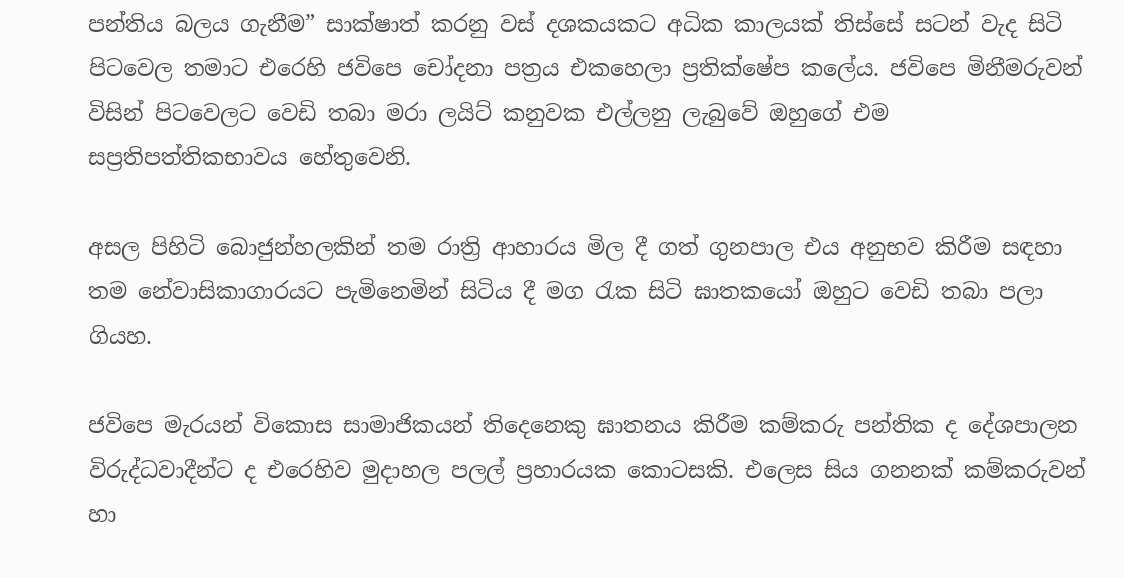පන්තිය බලය ගැනීම” සාක්ෂාත් කරනු වස් දශකයකට අධික කාලයක් තිස්සේ සටන් වැද සිටි පිටවෙල තමාට එරෙහි ජවිපෙ චෝදනා පත්‍රය එකහෙලා ප්‍රතික්ෂේප කලේය. ජවිපෙ මිනීමරුවන් විසින් පිටවෙලට වෙඩි තබා මරා ලයිට් කනුවක එල්ලනු ලැබුවේ ඔහුගේ එම සප්‍රතිපත්තිකභාවය හේතුවෙනි.

අසල පිහිටි බොජුන්හලකින් තම රාත්‍රි ආහාරය මිල දී ගත් ගුනපාල එය අනුභව කිරීම සඳහා තම නේවාසිකාගාරයට පැමිනෙමින් සිටිය දී මග රැක සිටි ඝාතකයෝ ඔහුට වෙඩි තබා පලා ගියහ.

ජවිපෙ මැරයන් විකොස සාමාජිකයන් තිදෙනෙකු ඝාතනය කිරීම කම්කරු පන්තික ද දේශපාලන විරුද්ධවාදීන්ට ද එරෙහිව මුදාහල පලල් ප්‍රහාරයක කොටසකි. එලෙස සිය ගනනක් කම්කරුවන් හා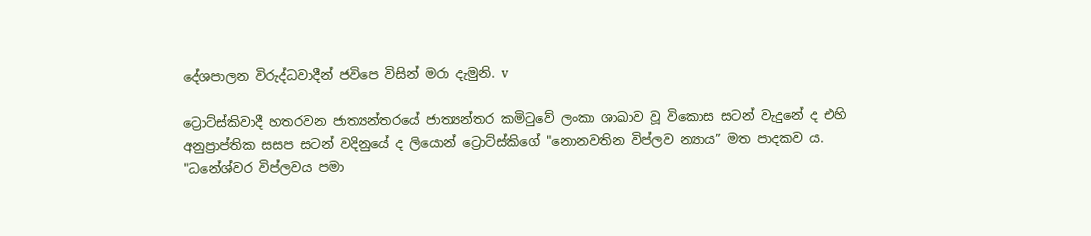දේශපාලන විරුද්ධවාදීන් ජවිපෙ විසින් මරා දැමුනි. v

ට්‍රොට්ස්කිවාදී හතරවන ජාත්‍යන්තරයේ ජාත්‍යන්තර කමිටුවේ ලංකා ශාඛාව වූ විකොස සටන් වැදුනේ ද එහි අනුප්‍රාප්තික සසප සටන් වදිනුයේ ද ලියොන් ට්‍රොට්ස්කිගේ "නොනවතින විප්ලව න්‍යාය” මත පාදකව ය. "ධනේශ්වර විප්ලවය පමා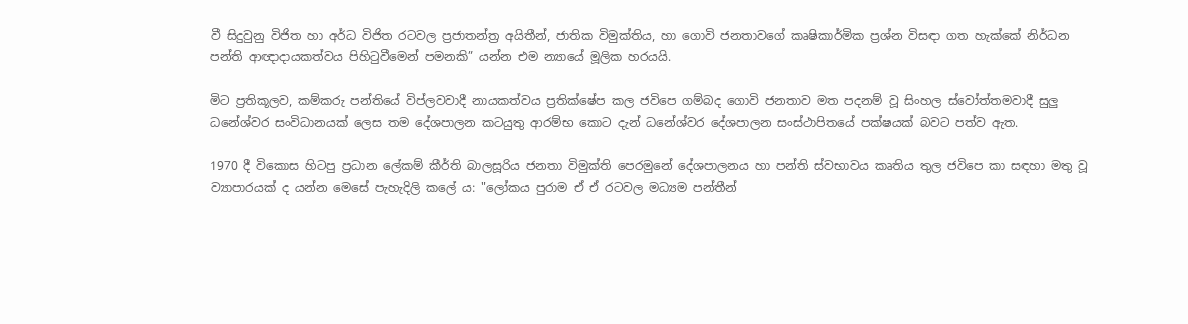වී සිදුවුනු විජිත හා අර්ධ විජිත රටවල ප්‍රජාතන්ත්‍ර අයිතීන්, ජාතික විමුක්තිය, හා ගොවි ජනතාවගේ කෘෂිකාර්මික ප්‍රශ්න විසඳා ගත හැක්කේ නිර්ධන පන්ති ආඥාදායකත්වය පිහිටුවීමෙන් පමනකි” යන්න එම න්‍යායේ මූලික හරයයි.

මිට ප්‍රතිකූලව, කම්කරු පන්තියේ විප්ලවවාදී නායකත්වය ප්‍රතික්ෂේප කල ජවිපෙ ගම්බද ගොවි ජනතාව මත පදනම් වූ සිංහල ස්වෝත්තමවාදී සුලු ධනේශ්වර සංවිධානයක් ලෙස තම දේශපාලන කටයුතු ආරම්භ කොට දැන් ධනේශ්වර දේශපාලන සංස්ථාපිතයේ පක්ෂයක් බවට පත්ව ඇත.

1970 දී විකොස හිටපු ප්‍රධාන ලේකම් කීර්ති බාලසූරිය ජනතා විමුක්ති පෙරමුනේ දේශපාලනය හා පන්ති ස්වභාවය කෘතිය තුල ජවිපෙ කා සඳහා මතු වූ ව්‍යාපාරයක් ද යන්න මෙසේ පැහැදිලි කලේ ය: "ලෝකය පුරාම ඒ ඒ රටවල මධ්‍යම පන්තීන්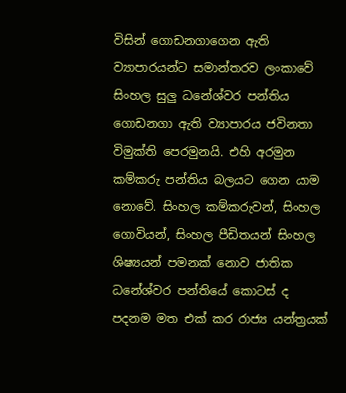විසින් ගොඩනගාගෙන ඇති ව්‍යාපාරයන්ට සමාන්තරව ලංකාවේ සිංහල සුලු ධනේශ්වර පන්තිය ගොඩනගා ඇති ව්‍යාපාරය ජවිනතා විමුක්ති පෙරමුනයි. එහි අරමුන කම්කරු පන්තිය බලයට ගෙන යාම නොවේ. සිංහල කම්කරුවන්, සිංහල ගොවියන්, සිංහල පීඩිතයන් සිංහල ශිෂ්‍යයන් පමනක් නොව ජාතික ධනේශ්වර පන්තියේ කොටස් ද පදනම මත එක් කර රාජ්‍ය යන්ත්‍රයක්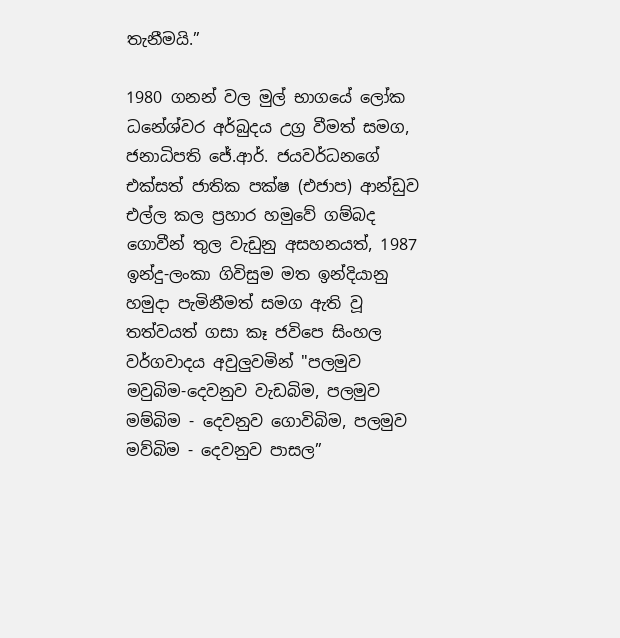තැනීමයි.”

1980 ගනන් වල මුල් භාගයේ ලෝක ධනේශ්වර අර්බුදය උග්‍ර වීමත් සමග, ජනාධිපති ජේ.ආර්. ජයවර්ධනගේ එක්සත් ජාතික පක්ෂ (එජාප) ආන්ඩුව එල්ල කල ප්‍රහාර හමුවේ ගම්බද ගොවීන් තුල වැඩුනු අසහනයත්, 1987 ඉන්දු-ලංකා ගිවිසුම මත ඉන්දියානු හමුදා පැමිනීමත් සමග ඇති වූ තත්වයත් ගසා කෑ ජවිපෙ සිංහල වර්ගවාදය අවුලුවමින් "පලමුව මවුබිම-දෙවනුව වැඩබිම, පලමුව මම්බිම - දෙවනුව ගොවිබිම, පලමුව මව්බිම - දෙවනුව පාසල”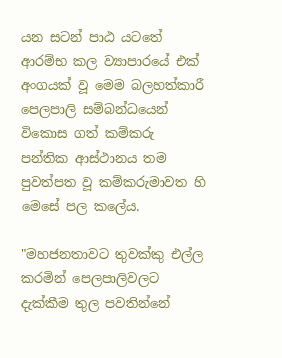යන සටන් පාඨ යටතේ ආරම්භ කල ව්‍යාපාරයේ එක් අංගයක් වූ මෙම බලහත්කාරී පෙලපාලි සම්බන්ධයෙන් විකොස ගත් කම්කරු පන්තික ආස්ථානය තම පුවත්පත වූ කම්කරුමාවත හි මෙසේ පල කලේය.

"මහජනතාවට තුවක්කු එල්ල කරමින් පෙලපාලිවලට දැක්කීම තුල පවතින්නේ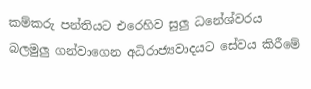කම්කරු පන්තියට එරෙහිව සුලු ධනේශ්වරය බලමුලු ගන්වාගෙන අධිරාජ්‍යවාදයට සේවය කිරීමේ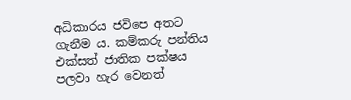අධිකාරය ජවිපෙ අතට ගැනීම ය. කම්කරු පන්තිය එක්සත් ජාතික පක්ෂය පලවා හැර වෙනත්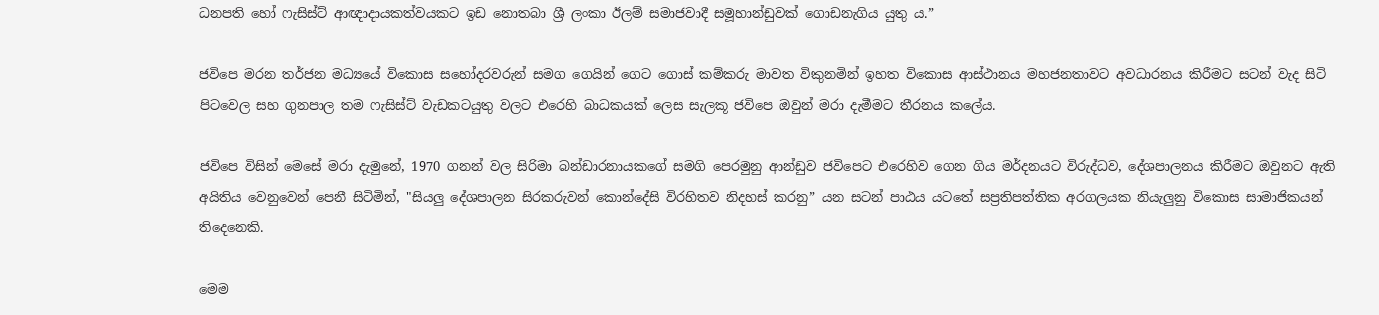ධනපති හෝ ෆැසිස්ට් ආඥාදායකත්වයකට ඉඩ නොතබා ශ්‍රී ලංකා ඊලම් සමාජවාදී සමූහාන්ඩුවක් ගොඩනැගිය යුතු ය.”

ජවිපෙ මරන තර්ජන මධ්‍යයේ විකොස සහෝදරවරුන් සමග ගෙයින් ගෙට ගොස් කම්කරු මාවත විකුනමින් ඉහත විකොස ආස්ථානය මහජනතාවට අවධාරනය කිරීමට සටන් වැද සිටි පිටවෙල සහ ගුනපාල තම ෆැසිස්ට් වැඩකටයුතු වලට එරෙහි බාධකයක් ලෙස සැලකූ ජවිපෙ ඔවුන් මරා දැමීමට තීරනය කලේය.

ජවිපෙ විසින් මෙසේ මරා දැමුනේ, 1970 ගනන් වල සිරිමා බන්ඩාරනායකගේ සමගි පෙරමුනු ආන්ඩුව ජවිපෙට එරෙහිව ගෙන ගිය මර්දනයට විරුද්ධව, දේශපාලනය කිරීමට ඔවුනට ඇති අයිතිය වෙනුවෙන් පෙනී සිටිමින්, "සියලු දේශපාලන සිරකරුවන් කොන්දේසි විරහිතව නිදහස් කරනු” යන සටන් පාඨය යටතේ සප්‍රතිපත්තික අරගලයක නියැලුනු විකොස සාමාජිකයන් තිදෙනෙකි.

මෙම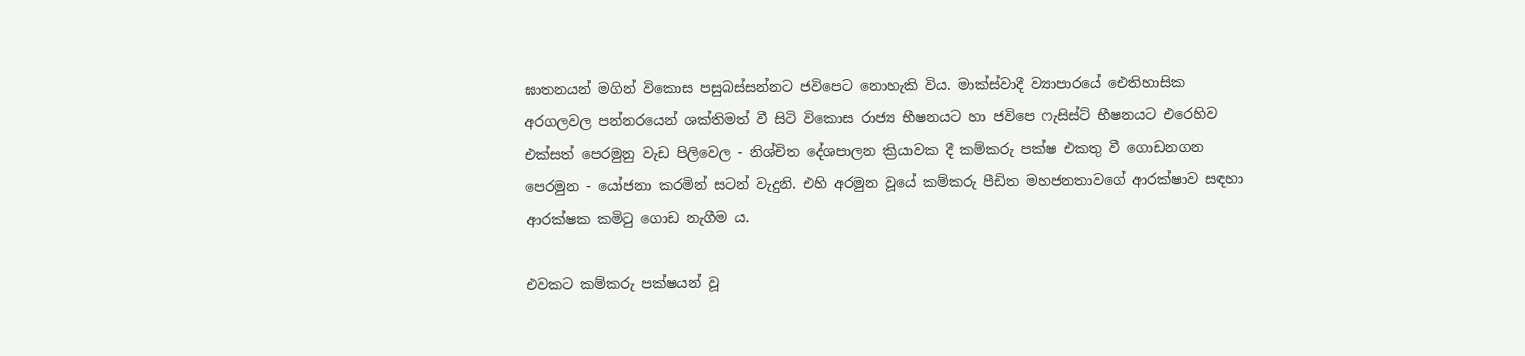ඝාතනයන් මගින් විකොස පසුබස්සන්නට ජවිපෙට නොහැකි විය. මාක්ස්වාදී ව්‍යාපාරයේ ඓතිහාසික අරගලවල පන්නරයෙන් ශක්තිමත් වී සිටි විකොස රාජ්‍ය භීෂනයට හා ජවිපෙ ෆැසිස්ට් භීෂනයට එරෙහිව එක්සත් පෙරමුනු වැඩ පිලිවෙල - නිශ්චිත දේශපාලන ක්‍රියාවක දී කම්කරු පක්ෂ එකතු වී ගොඩනගන පෙරමුන - යෝජනා කරමින් සටන් වැදුනි. එහි අරමුන වූයේ කම්කරු පීඩිත මහජනතාවගේ ආරක්ෂාව සඳහා ආරක්ෂක කමිටු ගොඩ නැගීම ය.

එවකට කම්කරු පක්ෂයන් වූ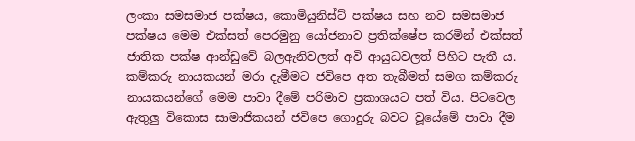ලංකා සමසමාජ පක්ෂය, කොමියුනිස්ට් පක්ෂය සහ නව සමසමාජ පක්ෂය මෙම එක්සත් පෙරමුනු යෝජනාව ප්‍රතික්ෂේප කරමින් එක්සත් ජාතික පක්ෂ ආන්ඩුවේ බලඇනිවලත් අවි ආයුධවලත් පිහිට පැතී ය. කම්කරු නායකයන් මරා දැමීමට ජවිපෙ අත තැබීමත් සමග කම්කරු නායකයන්ගේ මෙම පාවා දීමේ පරිමාව ප්‍රකාශයට පත් විය. පිටවෙල ඇතුලු විකොස සාමාජිකයන් ජවිපෙ ගොදුරු බවට වූයේමේ පාවා දීම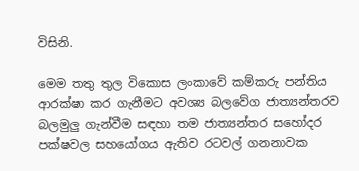විසිනි.

මෙම තතු තුල විකොස ලංකාවේ කම්කරු පන්තිය ආරක්ෂා කර ගැනීමට අවශ්‍ය බලවේග ජාත්‍යන්තරව බලමුලු ගැන්වීම සඳහා තම ජාත්‍යන්තර සහෝදර පක්ෂවල සහයෝගය ඇතිව රටවල් ගනනාවක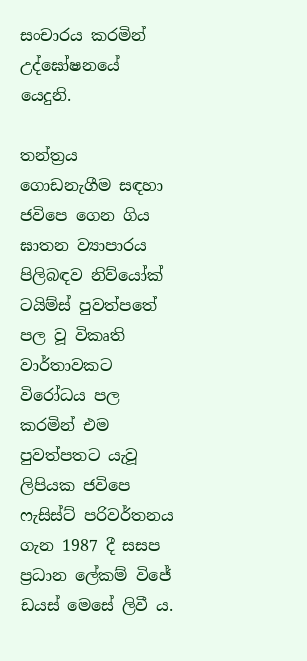සංචාරය කරමින් උද්ඝෝෂනයේ යෙදුනි.

තන්ත්‍රය ගොඩනැගීම සඳහා ජවිපෙ ගෙන ගිය ඝාතන ව්‍යාපාරය පිලිබඳව නිව්යෝක් ටයිම්ස් පුවත්පතේ පල වූ විකෘති වාර්තාවකට විරෝධය පල කරමින් එම පුවත්පතට යැවූ ලිපියක ජවිපෙ ෆැසිස්ට් පරිවර්තනය ගැන 1987 දී සසප ප්‍රධාන ලේකම් විජේ ඩයස් මෙසේ ලිවී ය.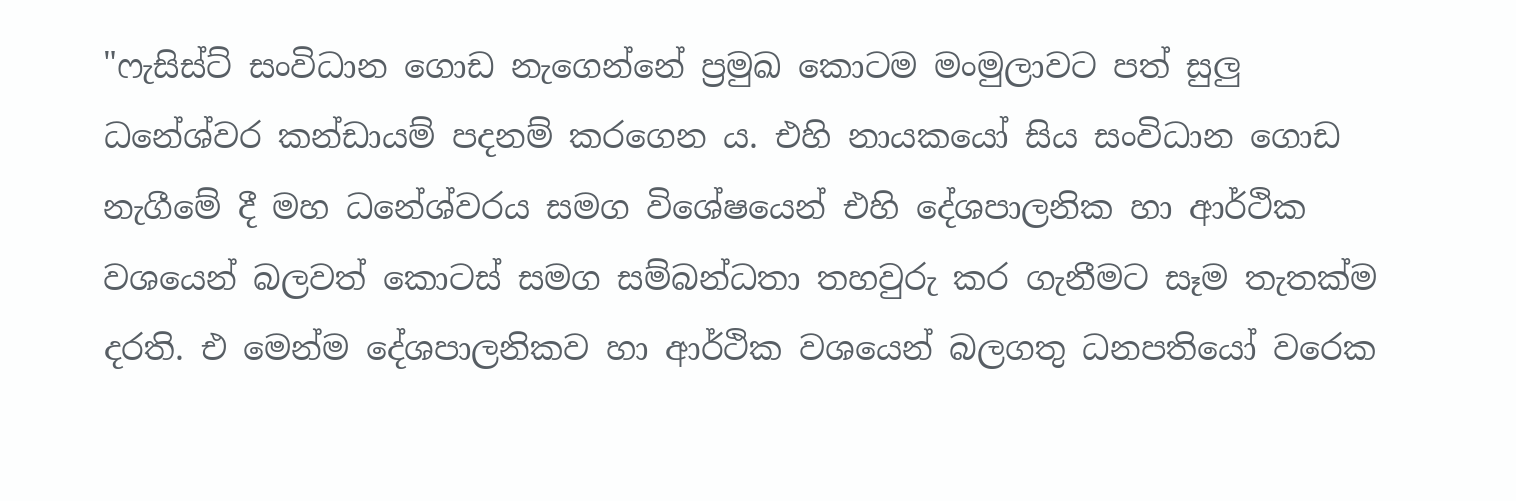"ෆැසිස්ට් සංවිධාන ගොඩ නැගෙන්නේ ප්‍රමුඛ කොටම මංමුලාවට පත් සුලු ධනේශ්වර කන්ඩායම් පදනම් කරගෙන ය. එහි නායකයෝ සිය සංවිධාන ගොඩ නැගීමේ දී මහ ධනේශ්වරය සමග විශේෂයෙන් එහි දේශපාලනික හා ආර්ථික වශයෙන් බලවත් කොටස් සමග සම්බන්ධතා තහවුරු කර ගැනීමට සෑම තැතක්ම දරති. එ මෙන්ම දේශපාලනිකව හා ආර්ථික වශයෙන් බලගතු ධනපතියෝ වරෙක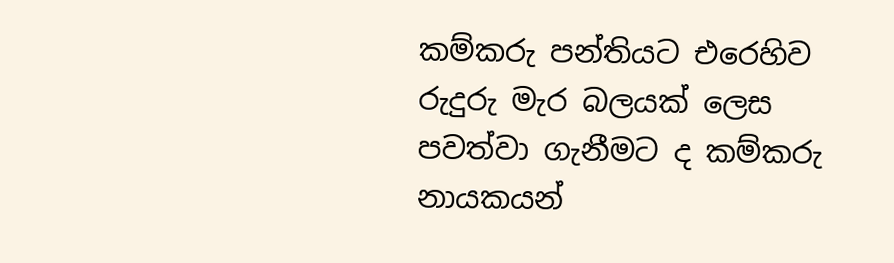කම්කරු පන්තියට එරෙහිව රුදුරු මැර බලයක් ලෙස පවත්වා ගැනීමට ද කම්කරු නායකයන්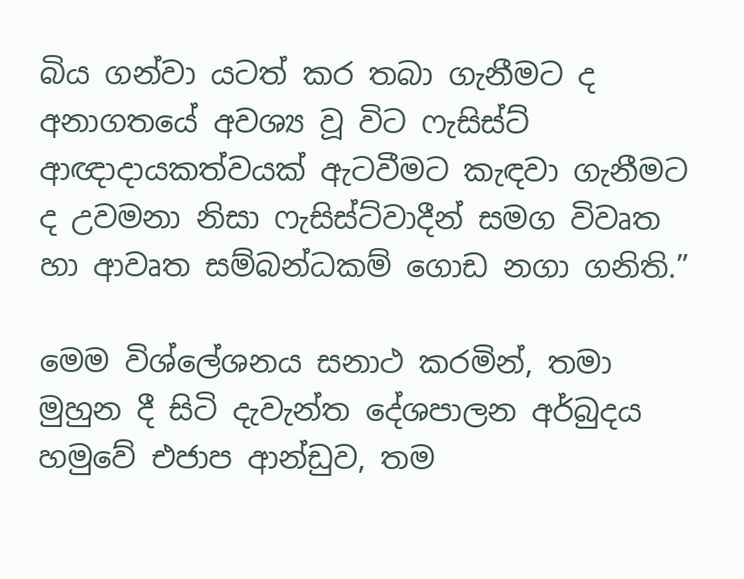බිය ගන්වා යටත් කර තබා ගැනීමට ද අනාගතයේ අවශ්‍ය වූ විට ෆැසිස්ට් ආඥාදායකත්වයක් ඇටවීමට කැඳවා ගැනීමට ද උවමනා නිසා ෆැසිස්ට්වාදීන් සමග විවෘත හා ආවෘත සම්බන්ධකම් ගොඩ නගා ගනිති.”

මෙම විශ්ලේශනය සනාථ කරමින්, තමා මුහුන දී සිටි දැවැන්ත දේශපාලන අර්බුදය හමුවේ එජාප ආන්ඩුව, තම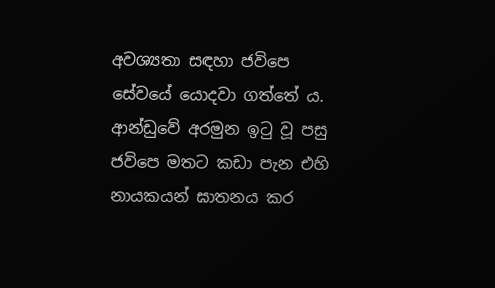අවශ්‍යතා සඳහා ජවිපෙ සේවයේ යොදවා ගත්තේ ය. ආන්ඩුවේ අරමුන ඉටු වූ පසු ජවිපෙ මතට කඩා පැන එහි නායකයන් ඝාතනය කර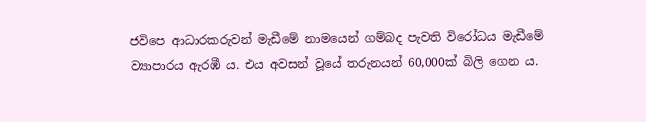ජවිපෙ ආධාරකරුවන් මැඩීමේ නාමයෙන් ගම්බද පැවති විරෝධය මැඩීමේ ව්‍යාපාරය ඇරඹී ය. එය අවසන් වූයේ තරුනයන් 60,000ක් බිලි ගෙන ය.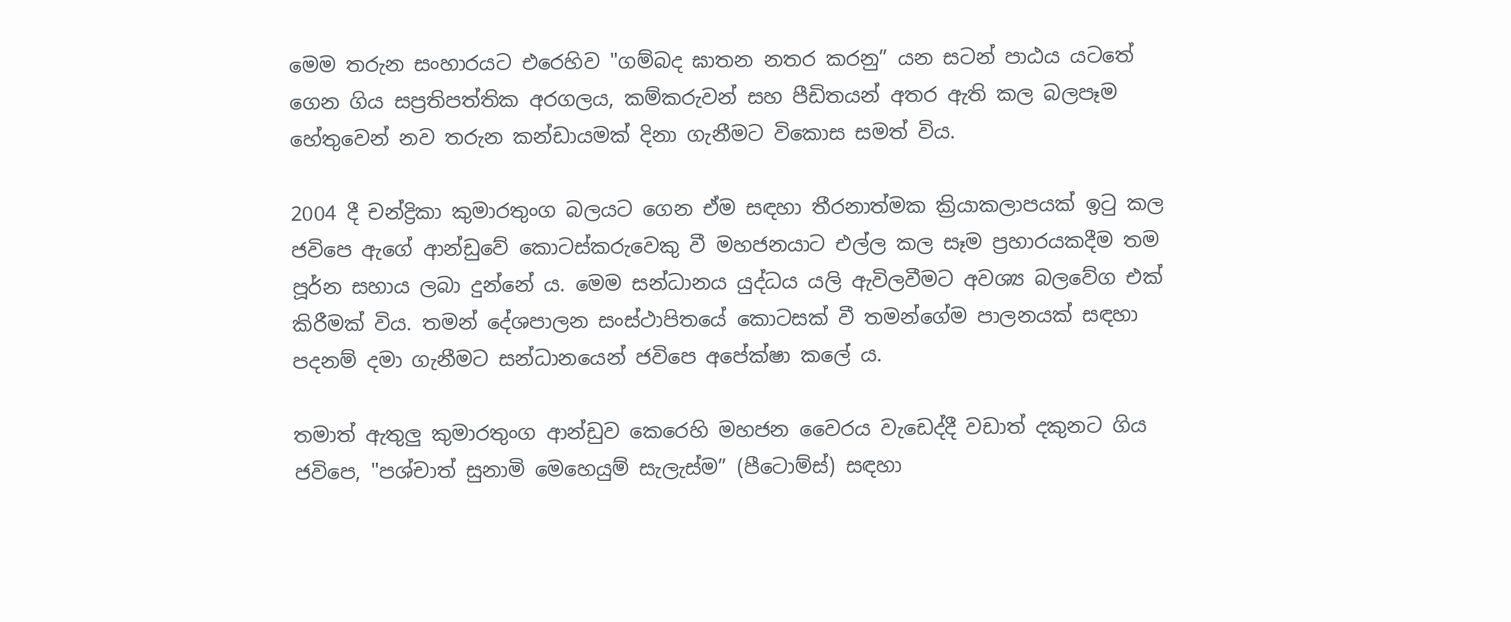මෙම තරුන සංහාරයට එරෙහිව "ගම්බද ඝාතන නතර කරනු” යන සටන් පාඨය යටතේ ගෙන ගිය සප්‍රතිපත්තික අරගලය, කම්කරුවන් සහ පීඩිතයන් අතර ඇති කල බලපෑම හේතුවෙන් නව තරුන කන්ඩායමක් දිනා ගැනීමට විකොස සමත් විය.

2004 දී චන්ද්‍රිකා කුමාරතුංග බලයට ගෙන ඒම සඳහා තීරනාත්මක ක්‍රියාකලාපයක් ඉටු කල ජවිපෙ ඇගේ ආන්ඩුවේ කොටස්කරුවෙකු වී මහජනයාට එල්ල කල සෑම ප්‍රහාරයකදීම තම පූර්න සහාය ලබා දුන්නේ ය. මෙම සන්ධානය යුද්ධය යලි ඇවිලවීමට අවශ්‍ය බලවේග එක් කිරීමක් විය. තමන් දේශපාලන සංස්ථාපිතයේ කොටසක් වී තමන්ගේම පාලනයක් සඳහා පදනම් දමා ගැනීමට සන්ධානයෙන් ජවිපෙ අපේක්ෂා කලේ ය.

තමාත් ඇතුලු කුමාරතුංග ආන්ඩුව කෙරෙහි මහජන වෛරය වැඩෙද්දී වඩාත් දකුනට ගිය ජවිපෙ, "පශ්චාත් සුනාමි මෙහෙයුම් සැලැස්ම” (පීටොම්ස්) සඳහා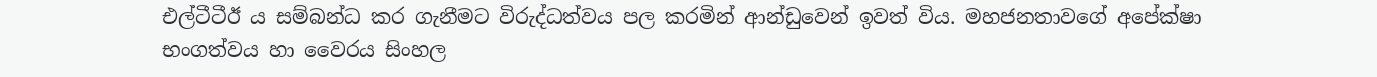එල්ටීටීඊ ය සම්බන්ධ කර ගැනීමට විරුද්ධත්වය පල කරමින් ආන්ඩුවෙන් ඉවත් විය. මහජනතාවගේ අපේක්ෂා භංගත්වය හා වෛරය සිංහල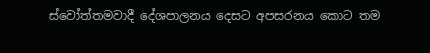ස්වෝත්තමවාදී දේශපාලනය දෙසට අපසරනය කොට තම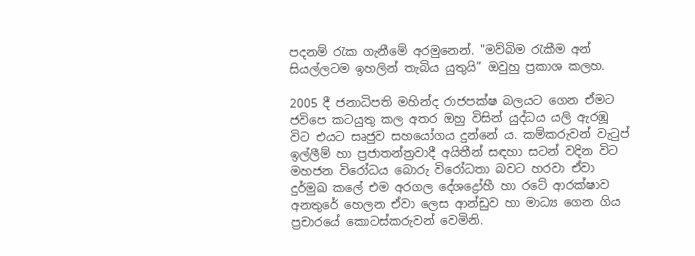පදනම් රැක ගැනීමේ අරමුනෙන්. "මව්බිම රැකීම අන් සියල්ලටම ඉහලින් තැබිය යුතුයි” ඔවුහු ප්‍රකාශ කලහ.

2005 දී ජනාධිපති මහින්ද රාජපක්ෂ බලයට ගෙන ඒමට ජවිපෙ කටයුතු කල අතර ඔහු විසින් යුද්ධය යලි ඇරඹූ විට එයට සෘජුව සහයෝගය දුන්නේ ය. කම්කරුවන් වැටුප් ඉල්ලීම් හා ප්‍රජාතන්ත්‍රවාදී අයිතීන් සඳහා සටන් වදින විට මහජන විරෝධය බොරු විරෝධතා බවට හරවා ඒවා දුර්මුඛ කලේ එම අරගල දේශද්‍රෝහී හා රටේ ආරක්ෂාව අනතුරේ හෙලන ඒවා ලෙස ආන්ඩුව හා මාධ්‍ය ගෙන ගිය ප්‍රචාරයේ කොටස්කරුවන් වෙමිනි.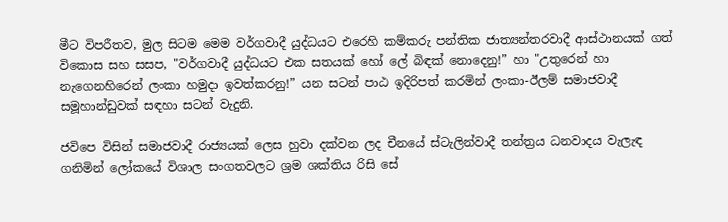මීට විපරීතව, මුල සිටම මෙම වර්ගවාදී යුද්ධයට එරෙහි කම්කරු පන්තික ජාත්‍යන්තරවාදී ආස්ථානයක් ගත් විකොස සහ සසප, "වර්ගවාදී යුද්ධයට එක සතයක් හෝ ලේ බිඳක් නොදෙනු!” හා "උතුරෙන් හා නැගෙනහිරෙන් ලංකා හමුදා ඉවත්කරනු!” යන සටන් පාඨ ඉදිරිපත් කරමින් ලංකා-ඊලම් සමාජවාදී සමූහාන්ඩුවක් සඳහා සටන් වැදුනි.

ජවිපෙ විසින් සමාජවාදී රාජ්‍යයක් ලෙස හුවා දක්වන ලද චීනයේ ස්ටැලින්වාදී තන්ත්‍රය ධනවාදය වැලැඳ ගනිමින් ලෝකයේ විශාල සංගතවලට ශ්‍රම ශක්තිය රිසි සේ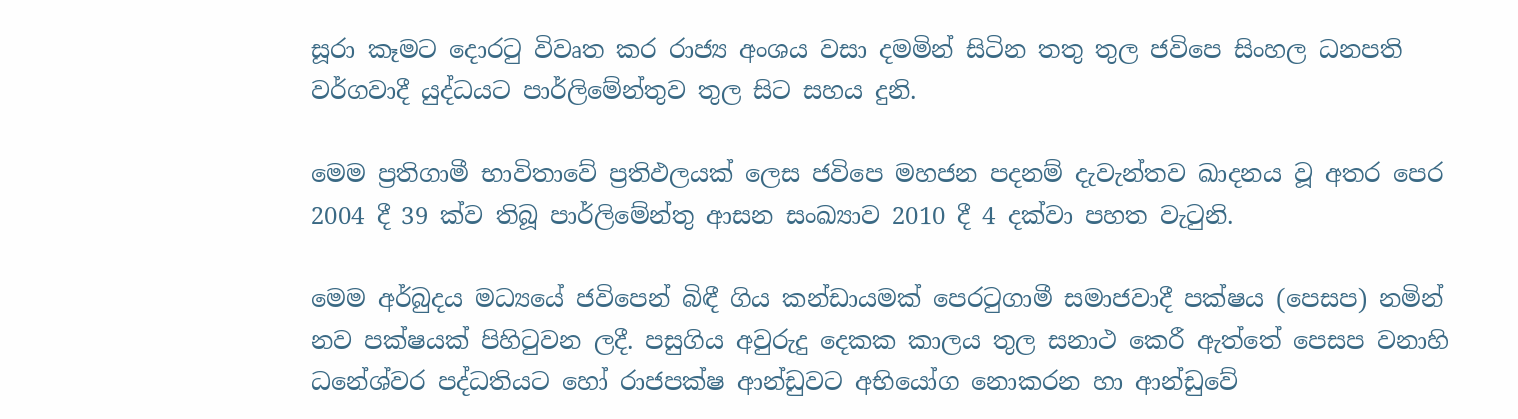සූරා කෑමට දොරටු විවෘත කර රාජ්‍ය අංශය වසා දමමින් සිටින තතු තුල ජවිපෙ සිංහල ධනපති වර්ගවාදී යුද්ධයට පාර්ලිමේන්තුව තුල සිට සහය දුනි.

මෙම ප්‍රතිගාමී භාවිතාවේ ප්‍රතිඵලයක් ලෙස ජවිපෙ මහජන පදනම් දැවැන්තව ඛාදනය වූ අතර පෙර 2004 දී 39 ක්ව තිබූ පාර්ලිමේන්තු ආසන සංඛ්‍යාව 2010 දී 4 දක්වා පහත වැටුනි.

මෙම අර්බුදය මධ්‍යයේ ජවිපෙන් බිඳී ගිය කන්ඩායමක් පෙරටුගාමී සමාජවාදී පක්ෂය (පෙසප) නමින් නව පක්ෂයක් පිහිටුවන ලදී. පසුගිය අවුරුදු දෙකක කාලය තුල සනාථ කෙරී ඇත්තේ පෙසප වනාහි ධනේශ්වර පද්ධතියට හෝ රාජපක්ෂ ආන්ඩුවට අභියෝග නොකරන හා ආන්ඩුවේ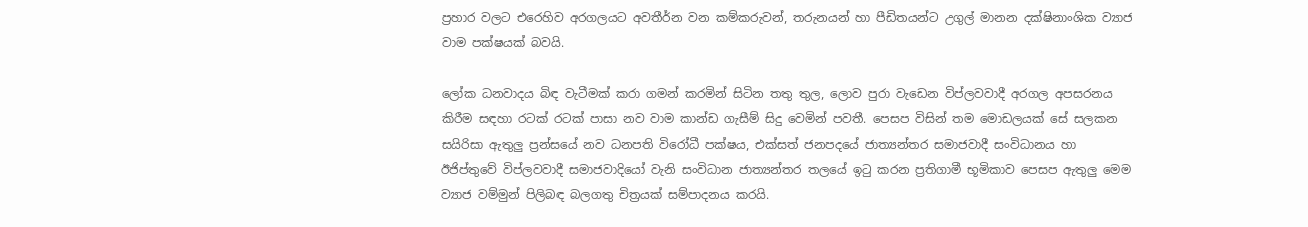ප්‍රහාර වලට එරෙහිව අරගලයට අවතීර්න වන කම්කරුවන්, තරුනයන් හා පීඩිතයන්ට උගුල් මානන දක්ෂිනාංශික ව්‍යාජ වාම පක්ෂයක් බවයි.

ලෝක ධනවාදය බිඳ වැටීමක් කරා ගමන් කරමින් සිටින තතු තුල, ලොව පුරා වැඩෙන විප්ලවවාදී අරගල අපසරනය කිරීම සඳහා රටක් රටක් පාසා නව වාම කාන්ඩ ගැසීම් සිදු වෙමින් පවතී. පෙසප විසින් තම මොඩලයක් සේ සලකන සයිරිසා ඇතුලු ප්‍රන්සයේ නව ධනපති විරෝධී පක්ෂය, එක්සත් ජනපදයේ ජාත්‍යන්තර සමාජවාදී සංවිධානය හා ඊජිප්තුවේ විප්ලවවාදී සමාජවාදියෝ වැනි සංවිධාන ජාත්‍යන්තර තලයේ ඉටු කරන ප්‍රතිගාමී භූමිකාව පෙසප ඇතුලු මෙම ව්‍යාජ වම්මුන් පිලිබඳ බලගතු චිත්‍රයක් සම්පාදනය කරයි.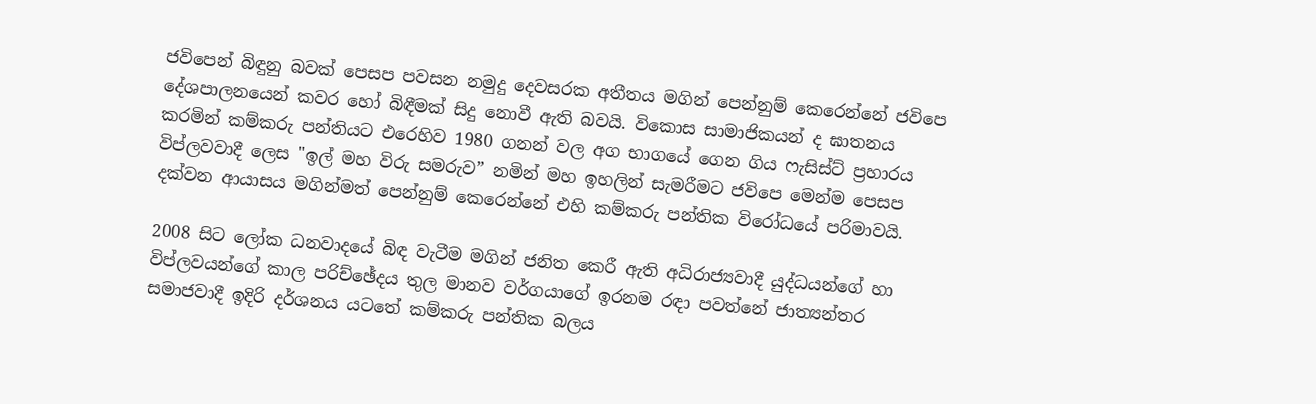ජවිපෙන් බිඳුනු බවක් පෙසප පවසන නමුදු දෙවසරක අතීතය මගින් පෙන්නුම් කෙරෙන්නේ ජවිපෙ දේශපාලනයෙන් කවර හෝ බිඳීමක් සිදු නොවී ඇති බවයි. විකොස සාමාජිකයන් ද ඝාතනය කරමින් කම්කරු පන්තියට එරෙහිව 1980 ගනන් වල අග භාගයේ ගෙන ගිය ෆැසිස්ට් ප්‍රහාරය විප්ලවවාදී ලෙස "ඉල් මහ විරු සමරුව” නමින් මහ ඉහලින් සැමරීමට ජවිපෙ මෙන්ම පෙසප දක්වන ආයාසය මගින්මත් පෙන්නුම් කෙරෙන්නේ එහි කම්කරු පන්තික විරෝධයේ පරිමාවයි.

2008 සිට ලෝක ධනවාදයේ බිඳ වැටීම මගින් ජනිත කෙරී ඇති අධිරාජ්‍යවාදී යුද්ධයන්ගේ හා විප්ලවයන්ගේ කාල පරිච්ඡේදය තුල මානව වර්ගයාගේ ඉරනම රඳා පවත්නේ ජාත්‍යන්තර සමාජවාදී ඉදිරි දර්ශනය යටතේ කම්කරු පන්තික බලය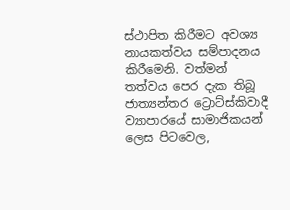ස්ථාපිත කිරීමට අවශ්‍ය නායකත්වය සම්පාදනය කිරීමෙනි. වත්මන් තත්වය පෙර දැක තිබූ ජාත්‍යන්තර ට්‍රොට්ස්කිවාදී ව්‍යාපාරයේ සාමාජිකයන් ලෙස පිටවෙල,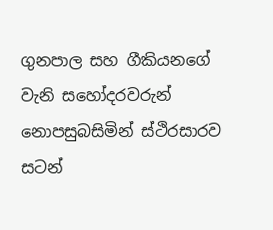ගුනපාල සහ ගීකියනගේ වැනි සහෝදරවරුන් නොපසුබසිමින් ස්ථිරසාරව සටන්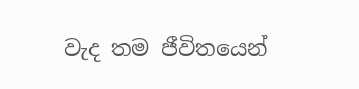වැද තම ජීවිතයෙන්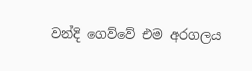වන්දි ගෙව්වේ එම අරගලය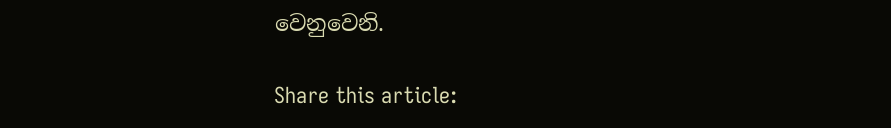වෙනුවෙනි.

Share this article: